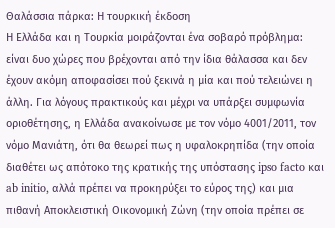Θαλάσσια πάρκα: Η τουρκική έκδοση
Η Ελλάδα και η Τουρκία μοιράζονται ένα σοβαρό πρόβλημα: είναι δυο χώρες που βρέχονται από την ίδια θάλασσα και δεν έχουν ακόμη αποφασίσει πού ξεκινά η μία και πού τελειώνει η άλλη. Για λόγους πρακτικούς και μέχρι να υπάρξει συμφωνία οριοθέτησης, η Ελλάδα ανακοίνωσε με τον νόμο 4001/2011, τον νόμο Μανιάτη, ότι θα θεωρεί πως η υφαλοκρηπίδα (την οποία διαθέτει ως απότοκο της κρατικής της υπόστασης ipso facto και ab initio, αλλά πρέπει να προκηρύξει το εύρος της) και μια πιθανή Αποκλειστική Οικονομική Ζώνη (την οποία πρέπει σε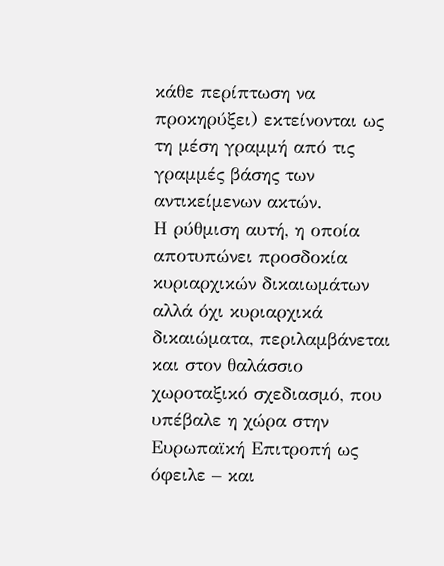κάθε περίπτωση να προκηρύξει) εκτείνονται ως τη μέση γραμμή από τις γραμμές βάσης των αντικείμενων ακτών.
Η ρύθμιση αυτή, η οποία αποτυπώνει προσδοκία κυριαρχικών δικαιωμάτων αλλά όχι κυριαρχικά δικαιώματα, περιλαμβάνεται και στον θαλάσσιο χωροταξικό σχεδιασμό, που υπέβαλε η χώρα στην Ευρωπαϊκή Επιτροπή ως όφειλε – και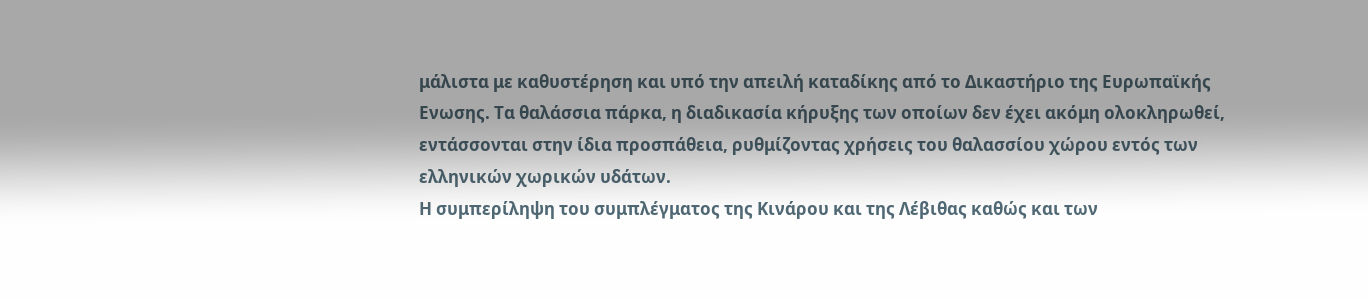μάλιστα με καθυστέρηση και υπό την απειλή καταδίκης από το Δικαστήριο της Ευρωπαϊκής Ενωσης. Τα θαλάσσια πάρκα, η διαδικασία κήρυξης των οποίων δεν έχει ακόμη ολοκληρωθεί, εντάσσονται στην ίδια προσπάθεια, ρυθμίζοντας χρήσεις του θαλασσίου χώρου εντός των ελληνικών χωρικών υδάτων.
Η συμπερίληψη του συμπλέγματος της Κινάρου και της Λέβιθας καθώς και των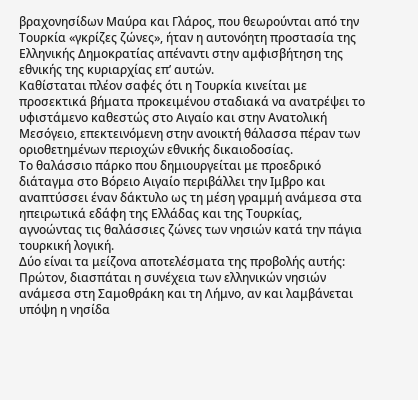βραχονησίδων Μαύρα και Γλάρος, που θεωρούνται από την Τουρκία «γκρίζες ζώνες», ήταν η αυτονόητη προστασία της Ελληνικής Δημοκρατίας απέναντι στην αμφισβήτηση της εθνικής της κυριαρχίας επ’ αυτών.
Καθίσταται πλέον σαφές ότι η Τουρκία κινείται με προσεκτικά βήματα προκειμένου σταδιακά να ανατρέψει το υφιστάμενο καθεστώς στο Αιγαίο και στην Ανατολική Μεσόγειο, επεκτεινόμενη στην ανοικτή θάλασσα πέραν των οριοθετημένων περιοχών εθνικής δικαιοδοσίας.
Το θαλάσσιο πάρκο που δημιουργείται με προεδρικό διάταγμα στο Βόρειο Αιγαίο περιβάλλει την Ιμβρο και αναπτύσσει έναν δάκτυλο ως τη μέση γραμμή ανάμεσα στα ηπειρωτικά εδάφη της Ελλάδας και της Τουρκίας, αγνοώντας τις θαλάσσιες ζώνες των νησιών κατά την πάγια τουρκική λογική.
Δύο είναι τα μείζονα αποτελέσματα της προβολής αυτής: Πρώτον, διασπάται η συνέχεια των ελληνικών νησιών ανάμεσα στη Σαμοθράκη και τη Λήμνο, αν και λαμβάνεται υπόψη η νησίδα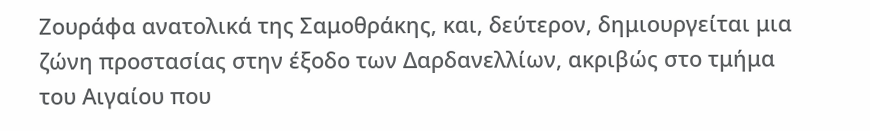Ζουράφα ανατολικά της Σαμοθράκης, και, δεύτερον, δημιουργείται μια ζώνη προστασίας στην έξοδο των Δαρδανελλίων, ακριβώς στο τμήμα του Αιγαίου που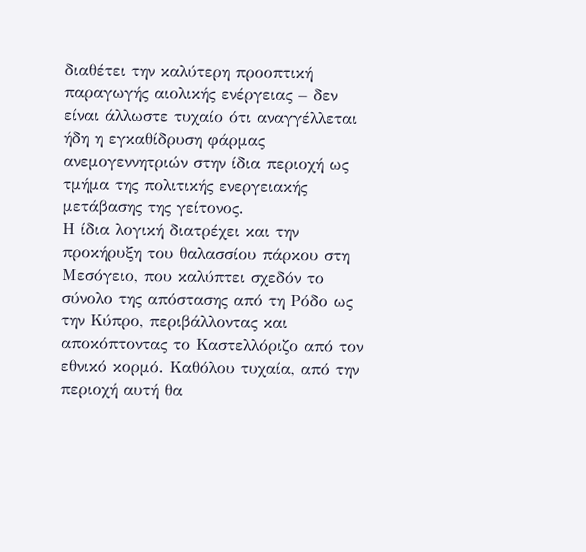διαθέτει την καλύτερη προοπτική παραγωγής αιολικής ενέργειας – δεν είναι άλλωστε τυχαίο ότι αναγγέλλεται ήδη η εγκαθίδρυση φάρμας ανεμογεννητριών στην ίδια περιοχή ως τμήμα της πολιτικής ενεργειακής μετάβασης της γείτονος.
Η ίδια λογική διατρέχει και την προκήρυξη του θαλασσίου πάρκου στη Μεσόγειο, που καλύπτει σχεδόν το σύνολο της απόστασης από τη Ρόδο ως την Κύπρο, περιβάλλοντας και αποκόπτοντας το Καστελλόριζο από τον εθνικό κορμό. Καθόλου τυχαία, από την περιοχή αυτή θα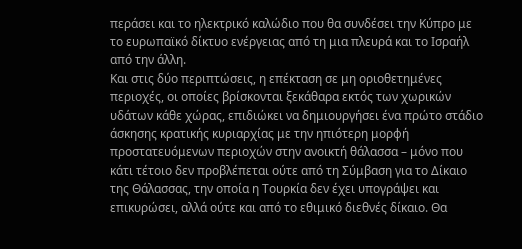περάσει και το ηλεκτρικό καλώδιο που θα συνδέσει την Κύπρο με το ευρωπαϊκό δίκτυο ενέργειας από τη μια πλευρά και το Ισραήλ από την άλλη.
Και στις δύο περιπτώσεις, η επέκταση σε μη οριοθετημένες περιοχές, οι οποίες βρίσκονται ξεκάθαρα εκτός των χωρικών υδάτων κάθε χώρας, επιδιώκει να δημιουργήσει ένα πρώτο στάδιο άσκησης κρατικής κυριαρχίας με την ηπιότερη μορφή προστατευόμενων περιοχών στην ανοικτή θάλασσα – μόνο που κάτι τέτοιο δεν προβλέπεται ούτε από τη Σύμβαση για το Δίκαιο της Θάλασσας, την οποία η Τουρκία δεν έχει υπογράψει και επικυρώσει, αλλά ούτε και από το εθιμικό διεθνές δίκαιο. Θα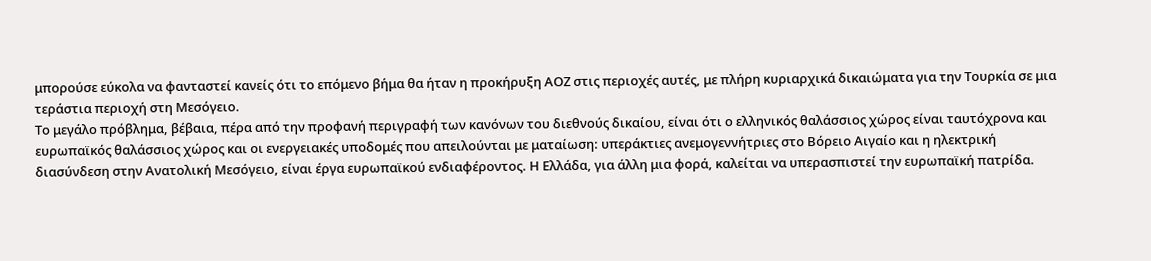μπορούσε εύκολα να φανταστεί κανείς ότι το επόμενο βήμα θα ήταν η προκήρυξη ΑΟΖ στις περιοχές αυτές, με πλήρη κυριαρχικά δικαιώματα για την Τουρκία σε μια τεράστια περιοχή στη Μεσόγειο.
Το μεγάλο πρόβλημα, βέβαια, πέρα από την προφανή περιγραφή των κανόνων του διεθνούς δικαίου, είναι ότι ο ελληνικός θαλάσσιος χώρος είναι ταυτόχρονα και ευρωπαϊκός θαλάσσιος χώρος και οι ενεργειακές υποδομές που απειλούνται με ματαίωση: υπεράκτιες ανεμογεννήτριες στο Βόρειο Αιγαίο και η ηλεκτρική διασύνδεση στην Ανατολική Μεσόγειο, είναι έργα ευρωπαϊκού ενδιαφέροντος. Η Ελλάδα, για άλλη μια φορά, καλείται να υπερασπιστεί την ευρωπαϊκή πατρίδα.